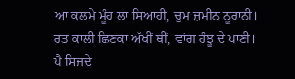ਆ ਕਲਮੇ ਮੂੰਹ ਲਾ ਸਿਆਹੀ, ਚੁਮ ਜ਼ਮੀਨ ਨੂਰਾਨੀ।
ਰਤ ਕਾਲੀ ਛਿਣਕਾ ਅੱਖੀਂ ਥੀਂ, ਵਾਂਗ ਹੰਝੂ ਦੇ ਪਾਣੀ।
ਪੈ ਸਿਜਦੇ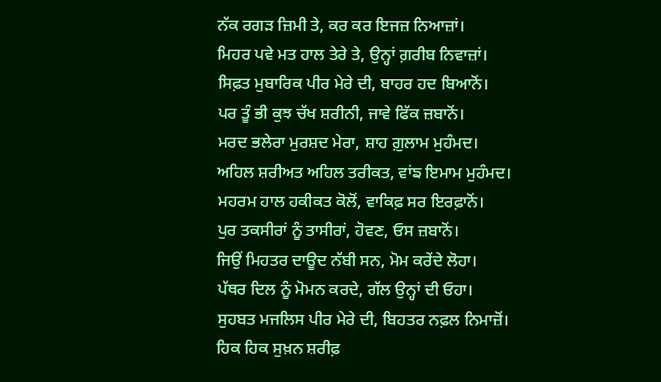ਨੱਕ ਰਗੜ ਜ਼ਿਮੀ ਤੇ, ਕਰ ਕਰ ਇਜਜ਼ ਨਿਆਜ਼ਾਂ।
ਮਿਹਰ ਪਵੇ ਮਤ ਹਾਲ ਤੇਰੇ ਤੇ, ਉਨ੍ਹਾਂ ਗ਼ਰੀਬ ਨਿਵਾਜ਼ਾਂ।
ਸਿਫ਼ਤ ਮੁਬਾਰਿਕ ਪੀਰ ਮੇਰੇ ਦੀ, ਬਾਹਰ ਹਦ ਬਿਆਨੋਂ।
ਪਰ ਤੂੰ ਭੀ ਕੁਝ ਚੱਖ ਸ਼ਰੀਨੀ, ਜਾਵੇ ਫਿੱਕ ਜ਼ਬਾਨੋਂ।
ਮਰਦ ਭਲੇਰਾ ਮੁਰਸ਼ਦ ਮੇਰਾ, ਸ਼ਾਹ ਗ਼ੁਲਾਮ ਮੁਹੰਮਦ।
ਅਹਿਲ ਸ਼ਰੀਅਤ ਅਹਿਲ ਤਰੀਕਤ, ਵਾਂਙ ਇਮਾਮ ਮੁਹੰਮਦ।
ਮਹਰਮ ਹਾਲ ਹਕੀਕਤ ਕੋਲੋਂ, ਵਾਕਿਫ਼ ਸਰ ਇਰਫ਼ਾਨੋਂ।
ਪੁਰ ਤਕਸੀਰਾਂ ਨੂੰ ਤਾਸੀਰਾਂ, ਹੋਵਣ, ਓਸ ਜ਼ਬਾਨੋਂ।
ਜਿਉਂ ਮਿਹਤਰ ਦਾਊਦ ਨੱਬੀ ਸਨ, ਮੋਮ ਕਰੇਂਦੇ ਲੋਹਾ।
ਪੱਥਰ ਦਿਲ ਨੂੰ ਮੋਮਨ ਕਰਦੇ, ਗੱਲ ਉਨ੍ਹਾਂ ਦੀ ਓਹਾ।
ਸੁਹਬਤ ਮਜਲਿਸ ਪੀਰ ਮੇਰੇ ਦੀ, ਬਿਹਤਰ ਨਫ਼ਲ ਨਿਮਾਜ਼ੋਂ।
ਹਿਕ ਹਿਕ ਸੁਖ਼ਨ ਸ਼ਰੀਫ਼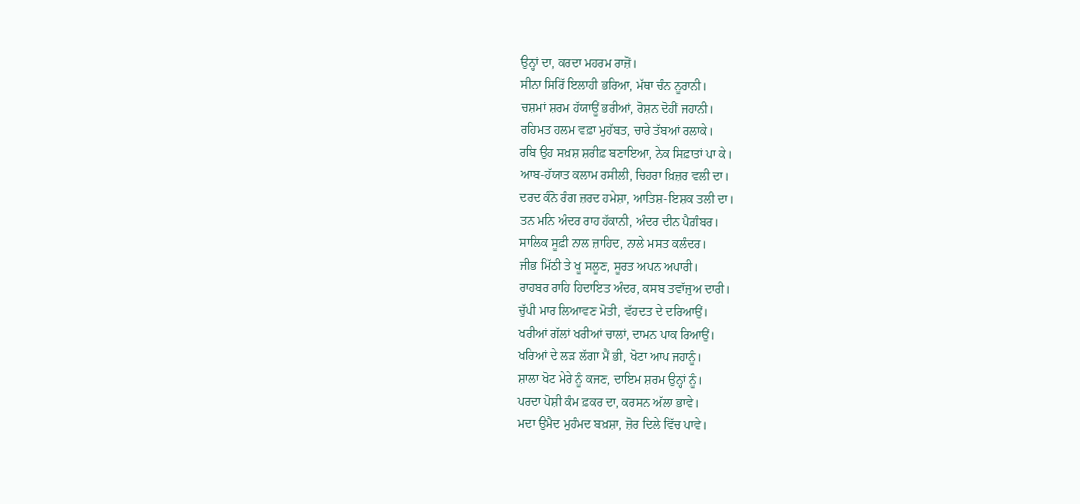ਉਨ੍ਹਾਂ ਦਾ, ਕਰਦਾ ਮਹਰਮ ਰਾਜ਼ੋਂ।
ਸੀਨਾ ਸਿਰਿੱ ਇਲਾਹੀ ਭਰਿਆ, ਮੱਥਾ ਚੰਨ ਨੂਰਾਨੀ।
ਚਸ਼ਮਾਂ ਸ਼ਰਮ ਹੱਯਾਊਂ ਭਰੀਆਂ, ਰੋਸ਼ਨ ਦੋਹੀਂ ਜਹਾਨੀ।
ਰਹਿਮਤ ਹਲਮ ਵਫ਼ਾ ਮੁਹੱਬਤ, ਚਾਰੇ ਤੱਬਆਂ ਰਲਾਕੇ।
ਰਬਿ ਉਹ ਸਖ਼ਸ਼ ਸ਼ਰੀਫ਼ ਬਣਾਇਆ, ਨੇਕ ਸਿਫ਼ਾਤਾਂ ਪਾ ਕੇ।
ਆਬ-ਹੱਯਾਤ ਕਲਾਮ ਰਸੀਲੀ, ਚਿਹਰਾ ਖ਼ਿਜ਼ਰ ਵਲੀ ਦਾ।
ਦਰਦ ਕੰਨੋ ਰੰਗ ਜ਼ਰਦ ਹਮੇਸ਼ਾ, ਆਤਿਸ਼-ਇਸ਼ਕ ਤਲੀ ਦਾ।
ਤਨ ਮਨਿ ਅੰਦਰ ਰਾਹ ਹੱਕਾਨੀ, ਅੰਦਰ ਦੀਨ ਪੈਗ਼ੰਬਰ।
ਸਾਲਿਕ ਸੂਫ਼ੀ ਨਾਲ ਜ਼ਾਹਿਦ, ਨਾਲੇ ਮਸਤ ਕਲੰਦਰ।
ਜੀਭ ਮਿੱਠੀ ਤੇ ਖੂ ਸਲੂਣ, ਸੂਰਤ ਅਪਨ ਅਪਾਰੀ।
ਰਾਹਬਰ ਰਾਹਿ ਹਿਦਾਇਤ ਅੰਦਰ, ਕਸਬ ਤਵਾੱਜੁਅ ਦਾਰੀ।
ਚੁੱਪੀ ਮਾਰ ਲਿਆਵਣ ਮੋਤੀ, ਵੱਹਦਤ ਦੇ ਦਰਿਆਉਂ।
ਖਰੀਆਂ ਗੱਲਾਂ ਖਰੀਆਂ ਚਾਲਾਂ, ਦਾਮਨ ਪਾਕ ਰਿਆਉਂ।
ਖਰਿਆਂ ਦੇ ਲੜ ਲੱਗਾ ਮੈਂ ਭੀ, ਖੋਟਾ ਆਪ ਜਹਾਨੂੰ।
ਸ਼ਾਲਾ ਖੋਟ ਮੇਰੇ ਨੂੰ ਕਜਣ, ਦਾਇਮ ਸ਼ਰਮ ਉਨ੍ਹਾਂ ਨੂੰ।
ਪਰਦਾ ਪੋਸ਼ੀ ਕੰਮ ਫ਼ਕਰ ਦਾ, ਕਰਸਨ ਅੱਲਾ ਭਾਵੇ।
ਮਦਾ ਉਮੈਦ ਮੁਹੰਮਦ ਬਖ਼ਸ਼ਾ, ਜ਼ੋਰ ਦਿਲੇ ਵਿੱਚ ਪਾਵੇ।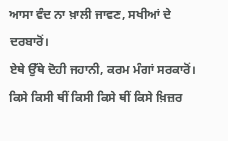ਆਸਾ ਵੰਦ ਨਾ ਖ਼ਾਲੀ ਜਾਵਣ, ਸਖੀਆਂ ਦੇ ਦਰਬਾਰੋਂ।
ਏਥੇ ਉੱਥੇ ਦੋਹੀ ਜਹਾਨੀ, ਕਰਮ ਮੰਗਾਂ ਸਰਕਾਰੋਂ।
ਕਿਸੇ ਕਿਸੀ ਥੀਂ ਕਿਸੀ ਕਿਸੇ ਥੀਂ ਕਿਸੇ ਖ਼ਿਜ਼ਰ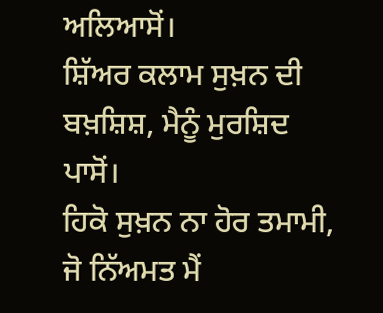ਅਲਿਆਸੋਂ।
ਸ਼ਿੱਅਰ ਕਲਾਮ ਸੁਖ਼ਨ ਦੀ ਬਖ਼ਸ਼ਿਸ਼, ਮੈਨੂੰ ਮੁਰਸ਼ਿਦ ਪਾਸੋਂ।
ਹਿਕੋ ਸੁਖ਼ਨ ਨਾ ਹੋਰ ਤਮਾਮੀ, ਜੋ ਨਿੱਅਮਤ ਮੈਂ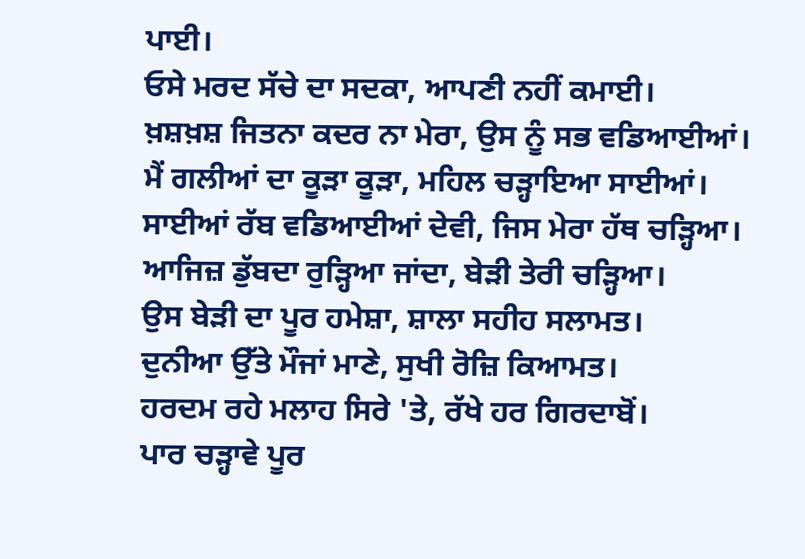ਪਾਈ।
ਓਸੇ ਮਰਦ ਸੱਚੇ ਦਾ ਸਦਕਾ, ਆਪਣੀ ਨਹੀਂ ਕਮਾਈ।
ਖ਼ਸ਼ਖ਼ਸ਼ ਜਿਤਨਾ ਕਦਰ ਨਾ ਮੇਰਾ, ਉਸ ਨੂੰ ਸਭ ਵਡਿਆਈਆਂ।
ਮੈਂ ਗਲੀਆਂ ਦਾ ਕੂੜਾ ਕੂੜਾ, ਮਹਿਲ ਚੜ੍ਹਾਇਆ ਸਾਈਆਂ।
ਸਾਈਆਂ ਰੱਬ ਵਡਿਆਈਆਂ ਦੇਵੀ, ਜਿਸ ਮੇਰਾ ਹੱਥ ਚੜ੍ਹਿਆ।
ਆਜਿਜ਼ ਡੁੱਬਦਾ ਰੁੜ੍ਹਿਆ ਜਾਂਦਾ, ਬੇੜੀ ਤੇਰੀ ਚੜ੍ਹਿਆ।
ਉਸ ਬੇੜੀ ਦਾ ਪੂਰ ਹਮੇਸ਼ਾ, ਸ਼ਾਲਾ ਸਹੀਹ ਸਲਾਮਤ।
ਦੁਨੀਆ ਉੱਤੇ ਮੌਜਾਂ ਮਾਣੇ, ਸੁਖੀ ਰੋਜ਼ਿ ਕਿਆਮਤ।
ਹਰਦਮ ਰਹੇ ਮਲਾਹ ਸਿਰੇ 'ਤੇ, ਰੱਖੇ ਹਰ ਗਿਰਦਾਬੋਂ।
ਪਾਰ ਚੜ੍ਹਾਵੇ ਪੂਰ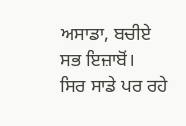ਅਸਾਡਾ, ਬਚੀਏ ਸਭ ਇਜ਼ਾਬੋਂ।
ਸਿਰ ਸਾਡੇ ਪਰ ਰਹੇ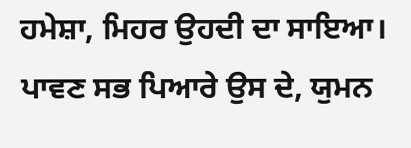ਹਮੇਸ਼ਾ, ਮਿਹਰ ਉਹਦੀ ਦਾ ਸਾਇਆ।
ਪਾਵਣ ਸਭ ਪਿਆਰੇ ਉਸ ਦੇ, ਯੁਮਨ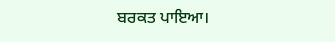ਬਰਕਤ ਪਾਇਆ।